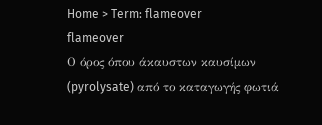Home > Term: flameover
flameover
Ο όρος όπου άκαυστων καυσίμων (pyrolysate) από το καταγωγής φωτιά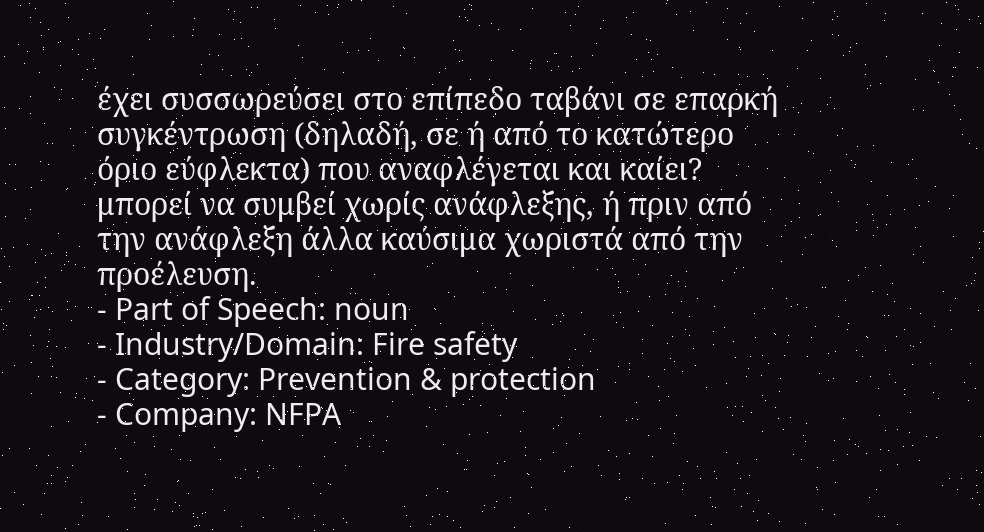έχει συσσωρεύσει στο επίπεδο ταβάνι σε επαρκή συγκέντρωση (δηλαδή, σε ή από το κατώτερο όριο εύφλεκτα) που αναφλέγεται και καίει? μπορεί να συμβεί χωρίς ανάφλεξης, ή πριν από την ανάφλεξη άλλα καύσιμα χωριστά από την προέλευση.
- Part of Speech: noun
- Industry/Domain: Fire safety
- Category: Prevention & protection
- Company: NFPA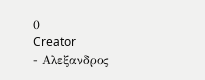0
Creator
- Αλεξανδρος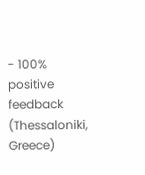- 100% positive feedback
(Thessaloniki, Greece)